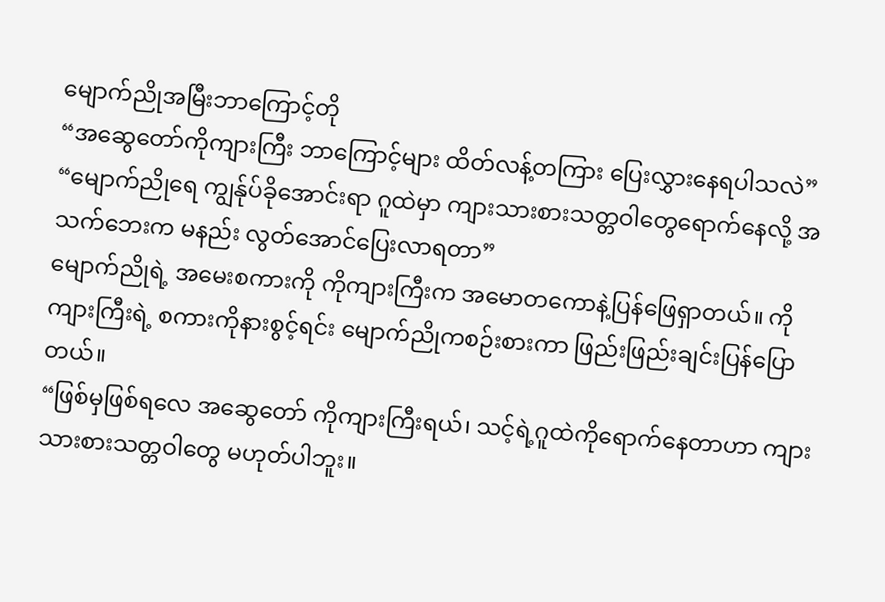မျောက်ညိုအမြီးဘာကြောင့်တို
“အဆွေတော်ကိုကျားကြီး ဘာကြောင့်များ ထိတ်လန့်တကြား ပြေးလွှားနေရပါသလဲ”
“မျောက်ညိုရေ ကျွန်ုပ်ခိုအောင်းရာ ဂူထဲမှာ ကျားသားစားသတ္တဝါတွေရောက်နေလို့ အသက်ဘေးက မနည်း လွတ်အောင်ပြေးလာရတာ”
မျောက်ညိုရဲ့ အမေးစကားကို ကိုကျားကြီးက အမောတကောနဲ့ပြန်ဖြေရှာတယ်။ ကိုကျားကြီးရဲ့ စကားကိုနားစွင့်ရင်း မျောက်ညိုကစဉ်းစားကာ ဖြည်းဖြည်းချင်းပြန်ပြောတယ်။
“ဖြစ်မှဖြစ်ရလေ အဆွေတော် ကိုကျားကြီးရယ်၊ သင့်ရဲ့ဂူထဲကိုရောက်နေတာဟာ ကျားသားစားသတ္တဝါတွေ မဟုတ်ပါဘူး။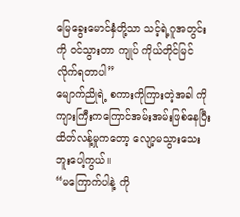မြေခွေးမောင်နှံတို့သာ သင့်ရဲ့ဂူအတွင်းကို ဝင်သွားတာ ကျုပ် ကိုယ်တိုင်မြင်လိုက်ရတာပါ”
မျောက်ညိုရဲ့ စကားကိုကြားတဲ့အခါ ကိုကျားကြီးကကြောင်အမ်းအမ်းဖြစ်နေပြီး ထိတ်လန့်မှုကတော့ လျော့မသွားသေးဘူးပေါ့ကွယ်။
“မကြောက်ပါနဲ့ ကို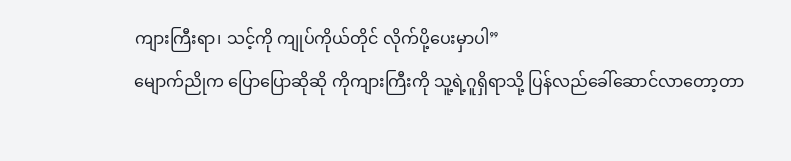ကျားကြီးရာ၊ သင့်ကို ကျုပ်ကိုယ်တိုင် လိုက်ပို့ပေးမှာပါ”
မျောက်ညိုက ပြောပြောဆိုဆို ကိုကျားကြီးကို သူ့ရဲ့ဂူရှိရာသို့ ပြန်လည်ခေါ်ဆောင်လာတော့တာ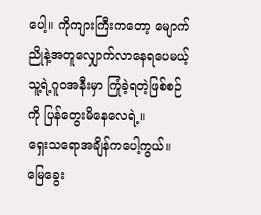ပေါ့။ ကိုကျားကြီးကတော့ မျောက်ညိုနဲ့အတူလျှောက်လာနေရပေမယ့် သူ့ရဲ့ဂူဝအနီးမှာ ကြုံခဲ့ရတဲ့ဖြစ်စဉ်ကို ပြန်တွေးမိနေလေရဲ့။
ရှေးသရောအချိန်ကပေါ့ကွယ်။
မြေခွေး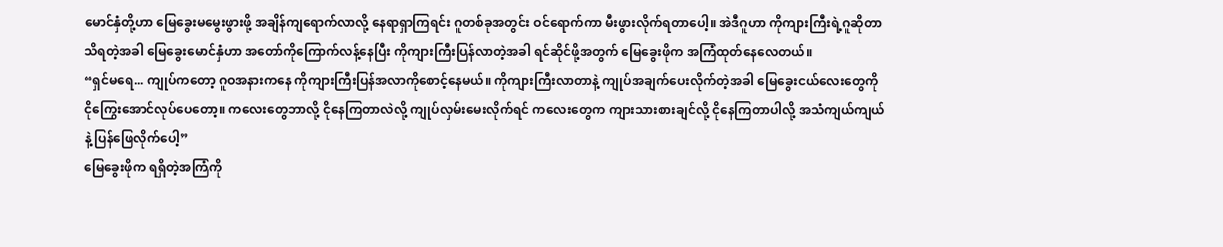မောင်နှံတို့ဟာ မြေခွေးမမွေးဖွားဖို့ အချိန်ကျရောက်လာလို့ နေရာရှာကြရင်း ဂူတစ်ခုအတွင်း ဝင်ရောက်ကာ မီးဖွားလိုက်ရတာပေါ့။ အဲဒီဂူဟာ ကိုကျားကြီးရဲ့ဂူဆိုတာသိရတဲ့အခါ မြေခွေးမောင်နှံဟာ အတော်ကိုကြောက်လန့်နေပြီး ကိုကျားကြီးပြန်လာတဲ့အခါ ရင်ဆိုင်ဖို့အတွက် မြေခွေးဖိုက အကြံထုတ်နေလေတယ်။
“ရှင်မရေ... ကျုပ်ကတော့ ဂူဝအနားကနေ ကိုကျားကြီးပြန်အလာကိုစောင့်နေမယ်။ ကိုကျားကြီးလာတာနဲ့ ကျုပ်အချက်ပေးလိုက်တဲ့အခါ မြေခွေးငယ်လေးတွေကို ငိုကြွေးအောင်လုပ်ပေတော့။ ကလေးတွေဘာလို့ ငိုနေကြတာလဲလို့ ကျုပ်လှမ်းမေးလိုက်ရင် ကလေးတွေက ကျားသားစားချင်လို့ ငိုနေကြတာပါလို့ အသံကျယ်ကျယ်နဲ့ ပြန်ဖြေလိုက်ပေါ့”
မြေခွေးဖိုက ရရှိတဲ့အကြံကို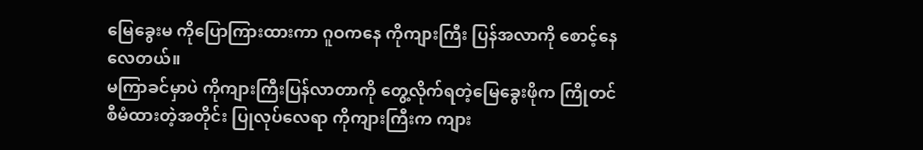မြေခွေးမ ကိုပြောကြားထားကာ ဂူဝကနေ ကိုကျားကြီး ပြန်အလာကို စောင့်နေလေတယ်။
မကြာခင်မှာပဲ ကိုကျားကြီးပြန်လာတာကို တွေ့လိုက်ရတဲ့မြေခွေးဖိုက ကြိုတင်စီမံထားတဲ့အတိုင်း ပြုလုပ်လေရာ ကိုကျားကြီးက ကျား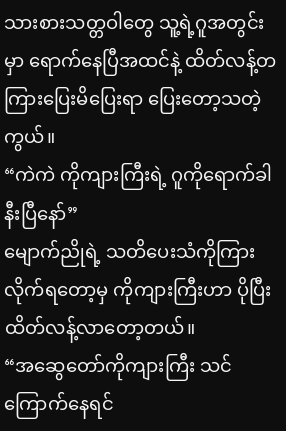သားစားသတ္တဝါတွေ သူ့ရဲ့ဂူအတွင်းမှာ ရောက်နေပြီအထင်နဲ့ ထိတ်လန့်တကြားပြေးမိပြေးရာ ပြေးတော့သတဲ့ကွယ်။
“ကဲကဲ ကိုကျားကြီးရဲ့ ဂူကိုရောက်ခါ နီးပြီနော်”
မျောက်ညိုရဲ့ သတိပေးသံကိုကြားလိုက်ရတော့မှ ကိုကျားကြီးဟာ ပိုပြီး ထိတ်လန့်လာတော့တယ်။
“အဆွေတော်ကိုကျားကြီး သင်ကြောက်နေရင်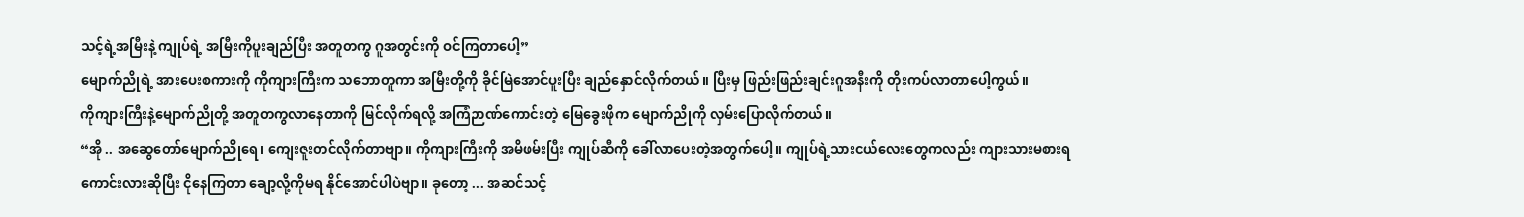သင့်ရဲ့အမြီးနဲ့ ကျုပ်ရဲ့ အမြီးကိုပူးချည်ပြီး အတူတကွ ဂူအတွင်းကို ဝင်ကြတာပေါ့”
မျောက်ညိုရဲ့ အားပေးစကားကို ကိုကျားကြီးက သဘောတူကာ အမြီးတို့ကို ခိုင်မြဲအောင်ပူးပြီး ချည်နှောင်လိုက်တယ်။ ပြီးမှ ဖြည်းဖြည်းချင်းဂူအနီးကို တိုးကပ်လာတာပေါ့ကွယ်။
ကိုကျားကြီးနဲ့မျောက်ညိုတို့ အတူတကွလာနေတာကို မြင်လိုက်ရလို့ အကြံဉာဏ်ကောင်းတဲ့ မြေခွေးဖိုက မျောက်ညိုကို လှမ်းပြောလိုက်တယ်။
“အို .. အဆွေတော်မျောက်ညိုရေ၊ ကျေးဇူးတင်လိုက်တာဗျာ။ ကိုကျားကြီးကို အမိဖမ်းပြီး ကျုပ်ဆီကို ခေါ်လာပေးတဲ့အတွက်ပေါ့။ ကျုပ်ရဲ့သားငယ်လေးတွေကလည်း ကျားသားမစားရကောင်းလားဆိုပြီး ငိုနေကြတာ ချော့လို့ကိုမရ နိုင်အောင်ပါပဲဗျာ။ ခုတော့ ... အဆင်သင့်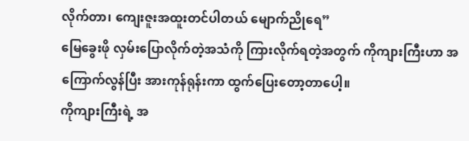လိုက်တာ၊ ကျေးဇူးအထူးတင်ပါတယ် မျောက်ညိုရေ”
မြေခွေးဖို လှမ်းပြောလိုက်တဲ့အသံကို ကြားလိုက်ရတဲ့အတွက် ကိုကျားကြီးဟာ အကြောက်လွန်ပြီး အားကုန်ရုန်းကာ ထွက်ပြေးတော့တာပေါ့။
ကိုကျားကြီးရဲ့ အ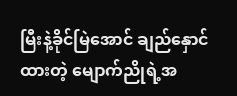မြီးနဲ့ခိုင်မြဲအောင် ချည်နှောင်ထားတဲ့ မျောက်ညိုရဲ့အ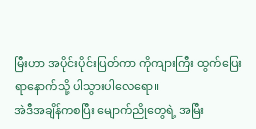မြီးဟာ အပိုင်းပိုင်းပြတ်ကာ ကိုကျားကြီး ထွက်ပြေးရာနောက်သို့ ပါသွားပါလေရော။
အဲဒီအချိန်ကစပြီး မျောက်ညိုတွေရဲ့ အမြီး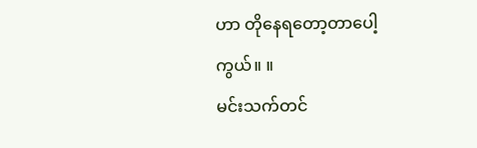ဟာ တိုနေရတော့တာပေါ့ကွယ်။ ။
မင်းသက်တင်